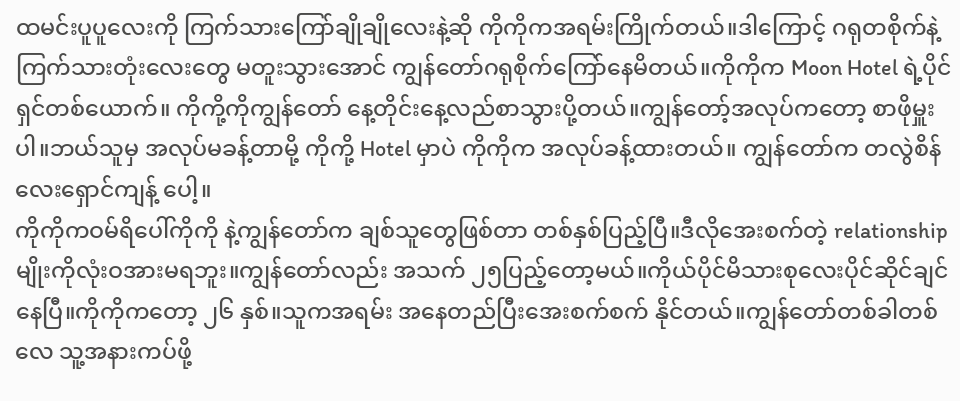ထမင်းပူပူလေးကို ကြက်သားကြော်ချိုချိုလေးနဲ့ဆို ကိုကိုကအရမ်းကြိုက်တယ်။ဒါကြောင့် ဂရုတစိုက်နဲ့ ကြက်သားတုံးလေးတွေ မတူးသွားအောင် ကျွန်တော်ဂရုစိုက်ကြော်နေမိတယ်။ကိုကိုက Moon Hotel ရဲ့ပိုင်ရှင်တစ်ယောက်။ ကိုကို့ကိုကျွန်တော် နေ့တိုင်းနေ့လည်စာသွားပို့တယ်။ကျွန်တော့်အလုပ်ကတော့ စာဖိုမှူးပါ။ဘယ်သူမှ အလုပ်မခန့်တာမို့ ကိုကို့ Hotel မှာပဲ ကိုကိုက အလုပ်ခန့်ထားတယ်။ ကျွန်တော်က တလွဲစိန်လေးရှောင်ကျန့် ပေါ့။
ကိုကိုကဝမ်ရိပေါ်ကိုကို နဲ့ကျွန်တော်က ချစ်သူတွေဖြစ်တာ တစ်နှစ်ပြည့်ပြီ။ဒီလိုအေးစက်တဲ့ relationship မျိုးကိုလုံးဝအားမရဘူး။ကျွန်တော်လည်း အသက် ၂၅ပြည့်တော့မယ်။ကိုယ်ပိုင်မိသားစုလေးပိုင်ဆိုင်ချင်နေပြီ။ကိုကိုကတော့ ၂၆ နှစ်။သူကအရမ်း အနေတည်ပြီးအေးစက်စက် နိုင်တယ်။ကျွန်တော်တစ်ခါတစ်လေ သူ့အနားကပ်ဖို့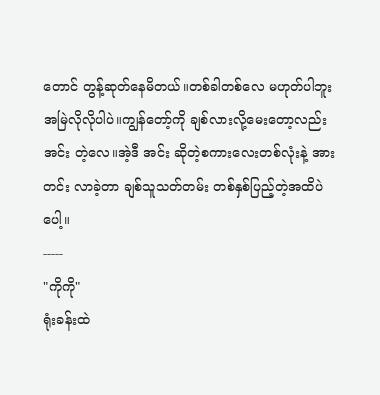တောင် တွန့်ဆုတ်နေမိတယ်။တစ်ခါတစ်လေ မဟုတ်ပါဘူး အမြဲလိုလိုပါပဲ။ကျွန်တော့်ကို ချစ်လားလို့မေးတော့လည်း အင်း တဲ့လေ။အဲ့ဒီ အင်း ဆိုတဲ့စကားလေးတစ်လုံးနဲ့ အားတင်း လာခဲ့တာ ချစ်သူသတ်တမ်း တစ်နှစ်ပြည့်တဲ့အထိပဲပေါ့။
-----
"ကိုကို"
ရုံးခန်းထဲ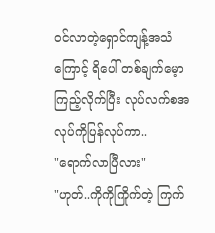ဝင်လာတဲ့ရှောင်ကျန့်အသံကြောင့် ရိပေါ် တစ်ချက်မေ့ာကြည့်လိုက်ပြီး လုပ်လက်စအလုပ်ကိုပြန်လုပ်ကာ..
"ရောက်လာပြီလား"
"ဟုတ်..ကိုကိုကြိုက်တဲ့ ကြက်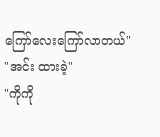ကြော်လေးကြော်လာတယ်"
"အင်း ထားခဲ့"
"ကိုကို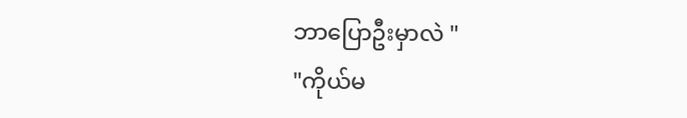ဘာပြောဦးမှာလဲ "
"ကိုယ်မ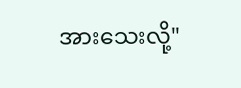အားသေးလို့"